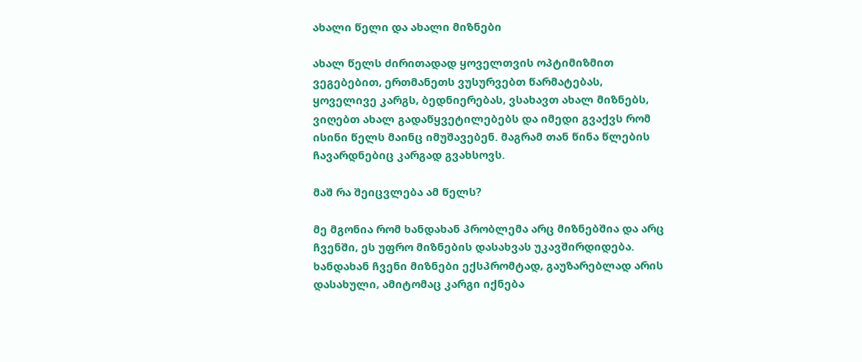ახალი წელი და ახალი მიზნები

ახალ წელს ძირითადად ყოველთვის ოპტიმიზმით ვეგებებით, ერთმანეთს ვუსურვებთ წარმატებას, ყოველივე კარგს, ბედნიერებას, ვსახავთ ახალ მიზნებს, ვიღებთ ახალ გადაწყვეტილებებს და იმედი გვაქვს რომ ისინი წელს მაინც იმუშავებენ. მაგრამ თან წინა წლების ჩავარდნებიც კარგად გვახსოვს.

მაშ რა შეიცვლება ამ წელს?

მე მგონია რომ ხანდახან პრობლემა არც მიზნებშია და არც ჩვენში, ეს უფრო მიზნების დასახვას უკავშირდიდება. ხანდახან ჩვენი მიზნები ექსპრომტად, გაუზარებლად არის დასახული, ამიტომაც კარგი იქნება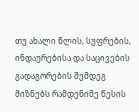თუ ახალი წლის, სუფრების, ინდაურებისა და საცივების გადაგორების შემდეგ მიზნებს რამდენიმე წესის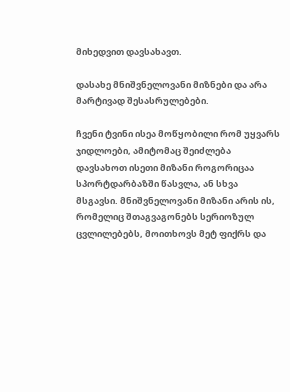მიხედვით დავსახავთ.

დასახე მნიშვნელოვანი მიზნები და არა მარტივად შესასრულებები.

ჩვენი ტვინი ისეა მოწყობილი რომ უყვარს ჯიდლოები, ამიტომაც შეიძლება დავსახოთ ისეთი მიზანი როგორიცაა სპორტდარბაზში წასვლა, ან სხვა მსგავსი. მნიშვნელოვანი მიზანი არის ის, რომელიც შთაგვაგონებს სერიოზულ ცვლილებებს, მოითხოვს მეტ ფიქრს და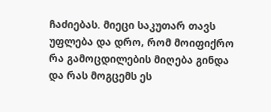ჩაძიებას. მიეცი საკუთარ თავს უფლება და დრო, რომ მოიფიქრო რა გამოცდილების მიღება გინდა და რას მოგცემს ეს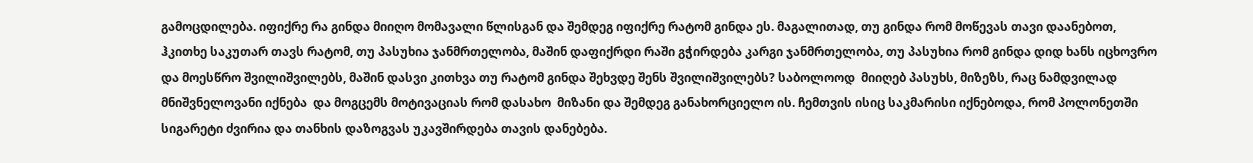გამოცდილება. იფიქრე რა გინდა მიიღო მომავალი წლისგან და შემდეგ იფიქრე რატომ გინდა ეს. მაგალითად, თუ გინდა რომ მოწევას თავი დაანებოთ, ჰკითხე საკუთარ თავს რატომ, თუ პასუხია ჯანმრთელობა, მაშინ დაფიქრდი რაში გჭირდება კარგი ჯანმრთელობა, თუ პასუხია რომ გინდა დიდ ხანს იცხოვრო და მოესწრო შვილიშვილებს, მაშინ დასვი კითხვა თუ რატომ გინდა შეხვდე შენს შვილიშვილებს? საბოლოოდ  მიიღებ პასუხს, მიზეზს, რაც ნამდვილად მნიშვნელოვანი იქნება  და მოგცემს მოტივაციას რომ დასახო  მიზანი და შემდეგ განახორციელო ის. ჩემთვის ისიც საკმარისი იქნებოდა, რომ პოლონეთში სიგარეტი ძვირია და თანხის დაზოგვას უკავშირდება თავის დანებება.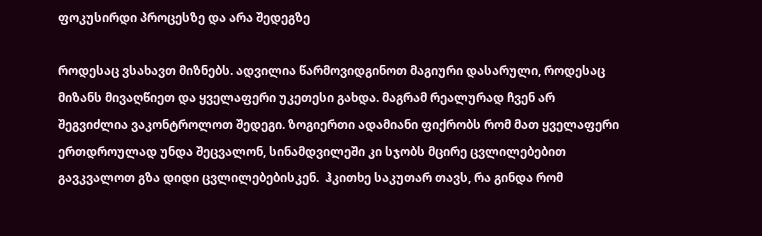ფოკუსირდი პროცესზე და არა შედეგზე

როდესაც ვსახავთ მიზნებს. ადვილია წარმოვიდგინოთ მაგიური დასარული, როდესაც მიზანს მივაღწიეთ და ყველაფერი უკეთესი გახდა. მაგრამ რეალურად ჩვენ არ შეგვიძლია ვაკონტროლოთ შედეგი. ზოგიერთი ადამიანი ფიქრობს რომ მათ ყველაფერი ერთდროულად უნდა შეცვალონ, სინამდვილეში კი სჯობს მცირე ცვლილებებით გავკვალოთ გზა დიდი ცვლილებებისკენ.  ჰკითხე საკუთარ თავს, რა გინდა რომ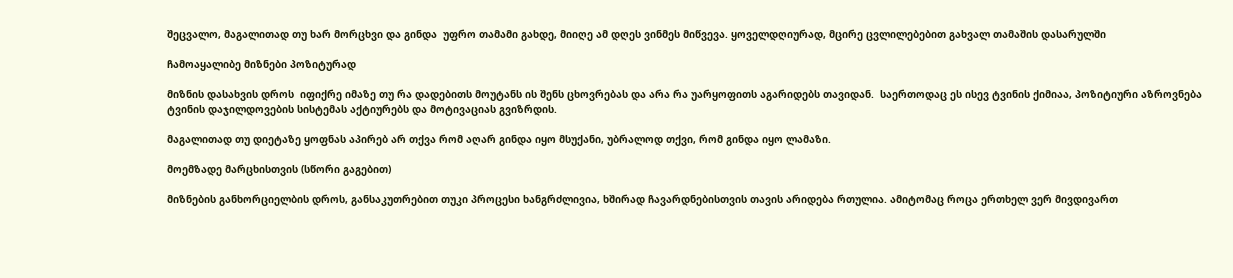შეცვალო, მაგალითად თუ ხარ მორცხვი და გინდა  უფრო თამამი გახდე, მიიღე ამ დღეს ვინმეს მიწვევა. ყოველდღიურად, მცირე ცვლილებებით გახვალ თამაშის დასარულში

ჩამოაყალიბე მიზნები პოზიტურად

მიზნის დასახვის დროს  იფიქრე იმაზე თუ რა დადებითს მოუტანს ის შენს ცხოვრებას და არა რა უარყოფითს აგარიდებს თავიდან.  საერთოდაც ეს ისევ ტვინის ქიმიაა, პოზიტიური აზროვნება ტვინის დაჯილდოვების სისტემას აქტიურებს და მოტივაციას გვიზრდის.

მაგალითად თუ დიეტაზე ყოფნას აპირებ არ თქვა რომ აღარ გინდა იყო მსუქანი, უბრალოდ თქვი, რომ გინდა იყო ლამაზი.

მოემზადე მარცხისთვის (სწორი გაგებით)

მიზნების განხორციელბის დროს, განსაკუთრებით თუკი პროცესი ხანგრძლივია, ხშირად ჩავარდნებისთვის თავის არიდება რთულია. ამიტომაც როცა ერთხელ ვერ მივდივართ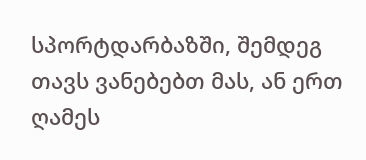სპორტდარბაზში, შემდეგ თავს ვანებებთ მას, ან ერთ ღამეს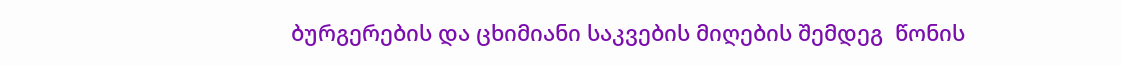ბურგერების და ცხიმიანი საკვების მიღების შემდეგ  წონის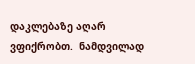დაკლებაზე აღარ  ვფიქრობთ.  ნამდვილად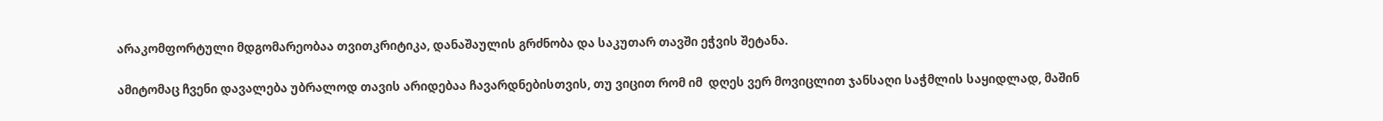არაკომფორტული მდგომარეობაა თვითკრიტიკა, დანაშაულის გრძნობა და საკუთარ თავში ეჭვის შეტანა.

ამიტომაც ჩვენი დავალება უბრალოდ თავის არიდებაა ჩავარდნებისთვის, თუ ვიცით რომ იმ  დღეს ვერ მოვიცლით ჯანსაღი საჭმლის საყიდლად, მაშინ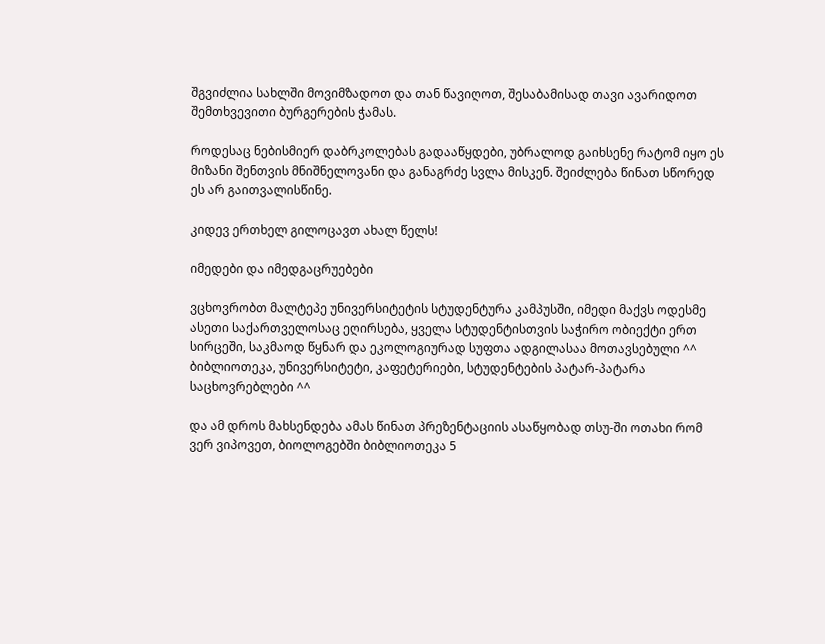შგვიძლია სახლში მოვიმზადოთ და თან წავიღოთ, შესაბამისად თავი ავარიდოთ შემთხვევითი ბურგერების ჭამას.

როდესაც ნებისმიერ დაბრკოლებას გადააწყდები, უბრალოდ გაიხსენე რატომ იყო ეს მიზანი შენთვის მნიშნელოვანი და განაგრძე სვლა მისკენ. შეიძლება წინათ სწორედ ეს არ გაითვალისწინე.

კიდევ ერთხელ გილოცავთ ახალ წელს!

იმედები და იმედგაცრუებები

ვცხოვრობთ მალტეპე უნივერსიტეტის სტუდენტურა კამპუსში, იმედი მაქვს ოდესმე ასეთი საქართველოსაც ეღირსება, ყველა სტუდენტისთვის საჭირო ობიექტი ერთ სირცეში, საკმაოდ წყნარ და ეკოლოგიურად სუფთა ადგილასაა მოთავსებული ^^ ბიბლიოთეკა, უნივერსიტეტი, კაფეტერიები, სტუდენტების პატარ-პატარა საცხოვრებლები ^^

და ამ დროს მახსენდება ამას წინათ პრეზენტაციის ასაწყობად თსუ-ში ოთახი რომ ვერ ვიპოვეთ, ბიოლოგებში ბიბლიოთეკა 5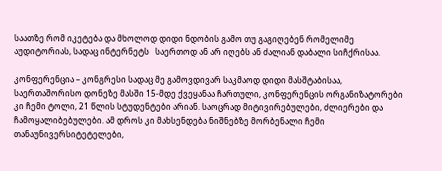საათზე რომ იკეტება და მხოლოდ დიდი ნდობის გამო თუ გაგიღებენ რომელიმე აუდიტორიას, სადაც ინტერნეტს   საერთოდ ან არ იღებს ან ძალიან დაბალი სიჩქრისაა.

კონფერენცია – კონგრესი სადაც მე გამოვდივარ საკმაოდ დიდი მასშტაბისაა, საერთაშორისო დონეზე მასში 15-მდე ქვეყანაა ჩართული, კონფერენცის ორგანიზატორები კი ჩემი ტოლი, 21 წლის სტუდენტები არიან. საოცრად მიტივირებულები, ძლიერები და ჩამოყალიბებულები. ამ დროს კი მახსენდება ნიშნებზე მორბენალი ჩემი თანაუნივერსიტეტელები,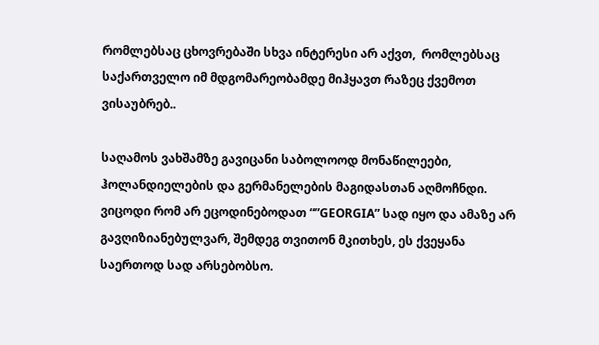რომლებსაც ცხოვრებაში სხვა ინტერესი არ აქვთ,  რომლებსაც საქართველო იმ მდგომარეობამდე მიჰყავთ რაზეც ქვემოთ ვისაუბრებ..

საღამოს ვახშამზე გავიცანი საბოლოოდ მონაწილეები, ჰოლანდიელების და გერმანელების მაგიდასთან აღმოჩნდი.  ვიცოდი რომ არ ეცოდინებოდათ “”GEORGIA” სად იყო და ამაზე არ გავღიზიანებულვარ, შემდეგ თვითონ მკითხეს, ეს ქვეყანა საერთოდ სად არსებობსო.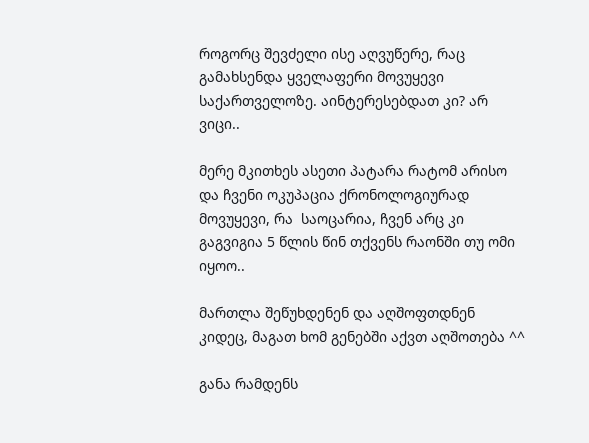როგორც შევძელი ისე აღვუწერე, რაც გამახსენდა ყველაფერი მოვუყევი საქართველოზე. აინტერესებდათ კი? არ ვიცი..

მერე მკითხეს ასეთი პატარა რატომ არისო და ჩვენი ოკუპაცია ქრონოლოგიურად მოვუყევი, რა  საოცარია, ჩვენ არც კი გაგვიგია 5 წლის წინ თქვენს რაონში თუ ომი იყოო..

მართლა შეწუხდენენ და აღშოფთდნენ კიდეც, მაგათ ხომ გენებში აქვთ აღშოთება ^^

განა რამდენს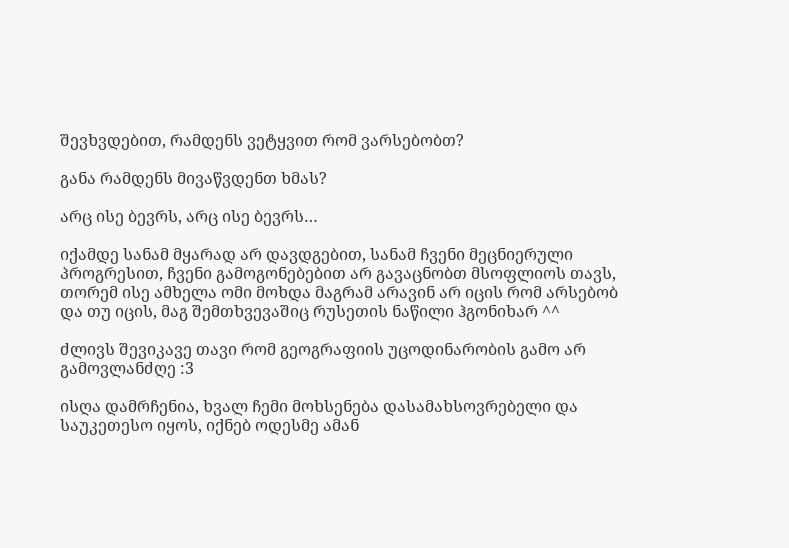შევხვდებით, რამდენს ვეტყვით რომ ვარსებობთ?

განა რამდენს მივაწვდენთ ხმას?

არც ისე ბევრს, არც ისე ბევრს…

იქამდე სანამ მყარად არ დავდგებით, სანამ ჩვენი მეცნიერული პროგრესით, ჩვენი გამოგონებებით არ გავაცნობთ მსოფლიოს თავს, თორემ ისე ამხელა ომი მოხდა მაგრამ არავინ არ იცის რომ არსებობ და თუ იცის, მაგ შემთხვევაშიც რუსეთის ნაწილი ჰგონიხარ ^^

ძლივს შევიკავე თავი რომ გეოგრაფიის უცოდინარობის გამო არ გამოვლანძღე :3

ისღა დამრჩენია, ხვალ ჩემი მოხსენება დასამახსოვრებელი და საუკეთესო იყოს, იქნებ ოდესმე ამან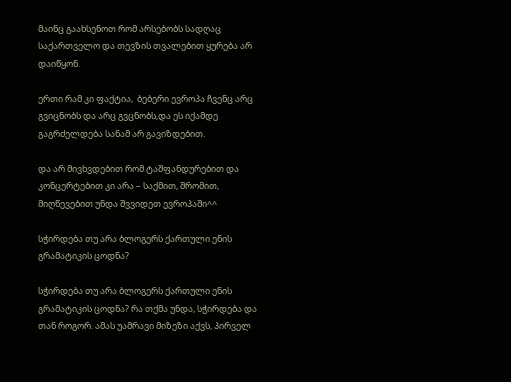მაინც გაახსენოთ რომ არსებობს სადღაც საქართველო და თევზის თვალებით ყურება არ დაიწყონ.

ერთი რამ კი ფაქტია,  ბებერი ევროპა ჩვენც არც გვიცნობს და არც გვცნობს,და ეს იქამდე გაგრძელდება სანამ არ გავიზდებით.

და არ მივხვდებით რომ ტაშფანდურებით და კონცერტებით კი არა – საქმით, შრომით, მიღწევებით უნდა შვვიდეთ ევროპაში^^

სჭირდება თუ არა ბლოგერს ქართული ენის გრამატიკის ცოდნა?

სჭირდება თუ არა ბლოგერს ქართული ენის გრამატიკის ცოდნა? რა თქმა უნდა, სჭირდება და თან როგორ. ამას უამრავი მიზეზი აქვს, პირველ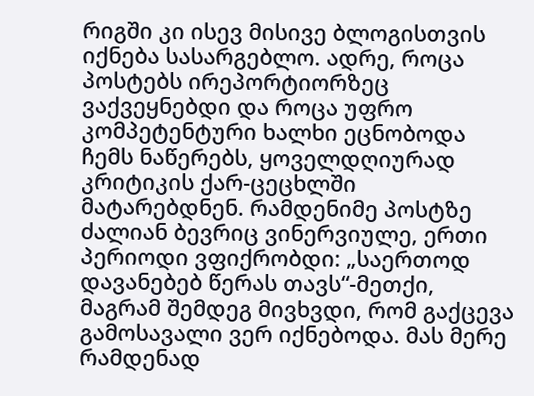რიგში კი ისევ მისივე ბლოგისთვის იქნება სასარგებლო. ადრე, როცა პოსტებს ირეპორტიორზეც ვაქვეყნებდი და როცა უფრო კომპეტენტური ხალხი ეცნობოდა ჩემს ნაწერებს, ყოველდღიურად  კრიტიკის ქარ-ცეცხლში მატარებდნენ. რამდენიმე პოსტზე ძალიან ბევრიც ვინერვიულე, ერთი პერიოდი ვფიქრობდი: „საერთოდ დავანებებ წერას თავს“-მეთქი, მაგრამ შემდეგ მივხვდი, რომ გაქცევა გამოსავალი ვერ იქნებოდა. მას მერე რამდენად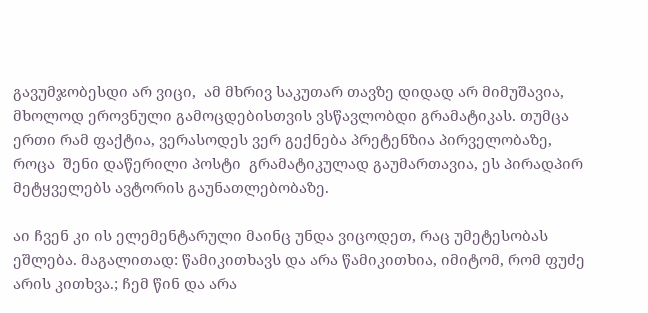გავუმჯობესდი არ ვიცი,  ამ მხრივ საკუთარ თავზე დიდად არ მიმუშავია, მხოლოდ ეროვნული გამოცდებისთვის ვსწავლობდი გრამატიკას. თუმცა ერთი რამ ფაქტია, ვერასოდეს ვერ გექნება პრეტენზია პირველობაზე, როცა  შენი დაწერილი პოსტი  გრამატიკულად გაუმართავია, ეს პირადპირ მეტყველებს ავტორის გაუნათლებობაზე.

აი ჩვენ კი ის ელემენტარული მაინც უნდა ვიცოდეთ, რაც უმეტესობას ეშლება. მაგალითად: წამიკითხავს და არა წამიკითხია, იმიტომ, რომ ფუძე არის კითხვა.; ჩემ წინ და არა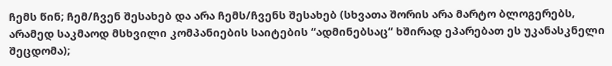ჩემს წინ; ჩემ/ჩვენ შესახებ და არა ჩემს/ჩვენს შესახებ (სხვათა შორის არა მარტო ბლოგერებს, არამედ საკმაოდ მსხვილი კომპანიების საიტების “ადმინებსაც“ ხშირად ეპარებათ ეს უკანასკნელი შეცდომა);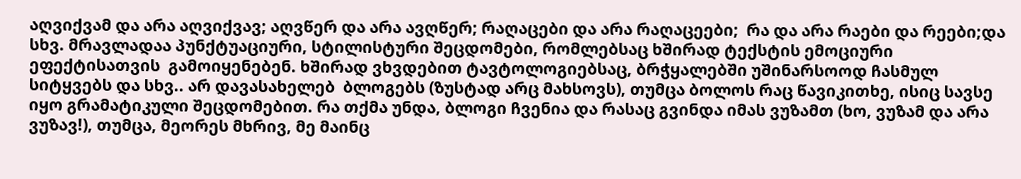აღვიქვამ და არა აღვიქვავ; აღვწერ და არა ავღწერ; რაღაცები და არა რაღაცეები;  რა და არა რაები და რეები;და სხვ. მრავლადაა პუნქტუაციური, სტილისტური შეცდომები, რომლებსაც ხშირად ტექსტის ემოციური ეფექტისათვის  გამოიყენებენ. ხშირად ვხვდებით ტავტოლოგიებსაც, ბრჭყალებში უშინარსოოდ ჩასმულ სიტყვებს და სხვ.. არ დავასახელებ  ბლოგებს (ზუსტად არც მახსოვს), თუმცა ბოლოს რაც წავიკითხე, ისიც სავსე იყო გრამატიკული შეცდომებით. რა თქმა უნდა, ბლოგი ჩვენია და რასაც გვინდა იმას ვუზამთ (ხო, ვუზამ და არა ვუზავ!), თუმცა, მეორეს მხრივ, მე მაინც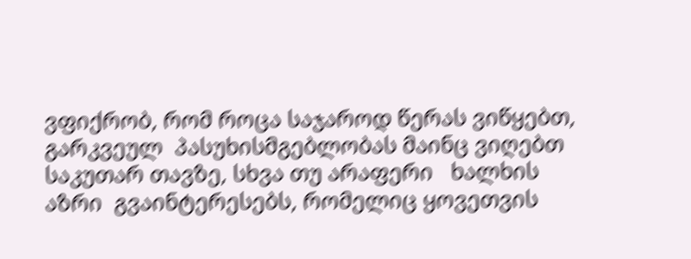ვფიქრობ, რომ როცა საჯაროდ წერას ვიწყებთ, გარკვეულ  პასუხისმგებლობას მაინც ვიღებთ საკუთარ თავზე, სხვა თუ არაფერი   ხალხის აზრი  გვაინტერესებს, რომელიც ყოვეთვის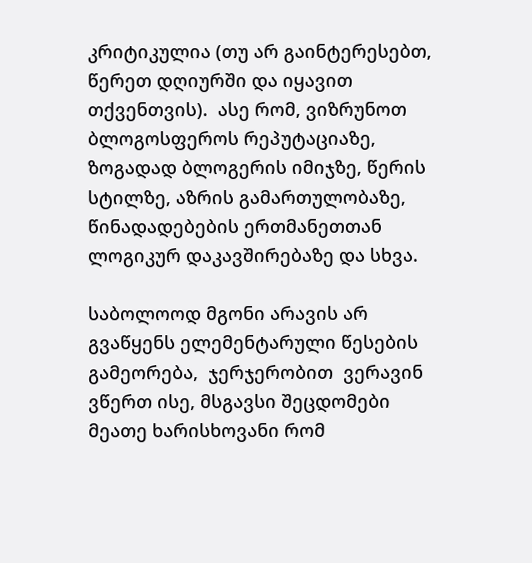კრიტიკულია (თუ არ გაინტერესებთ, წერეთ დღიურში და იყავით თქვენთვის).  ასე რომ, ვიზრუნოთ ბლოგოსფეროს რეპუტაციაზე, ზოგადად ბლოგერის იმიჯზე, წერის სტილზე, აზრის გამართულობაზე, წინადადებების ერთმანეთთან ლოგიკურ დაკავშირებაზე და სხვა.

საბოლოოდ მგონი არავის არ გვაწყენს ელემენტარული წესების გამეორება,  ჯერჯერობით  ვერავინ ვწერთ ისე, მსგავსი შეცდომები მეათე ხარისხოვანი რომ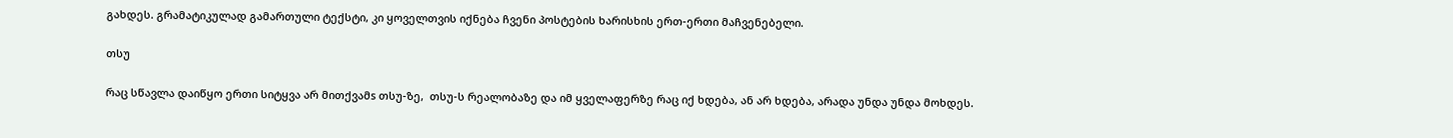გახდეს. გრამატიკულად გამართული ტექსტი, კი ყოველთვის იქნება ჩვენი პოსტების ხარისხის ერთ-ერთი მაჩვენებელი.

თსუ

რაც სწავლა დაიწყო ერთი სიტყვა არ მითქვამs თსუ-ზე,  თსუ-ს რეალობაზე და იმ ყველაფერზე რაც იქ ხდება, ან არ ხდება, არადა უნდა უნდა მოხდეს.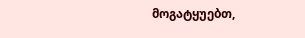მოგატყუებთ,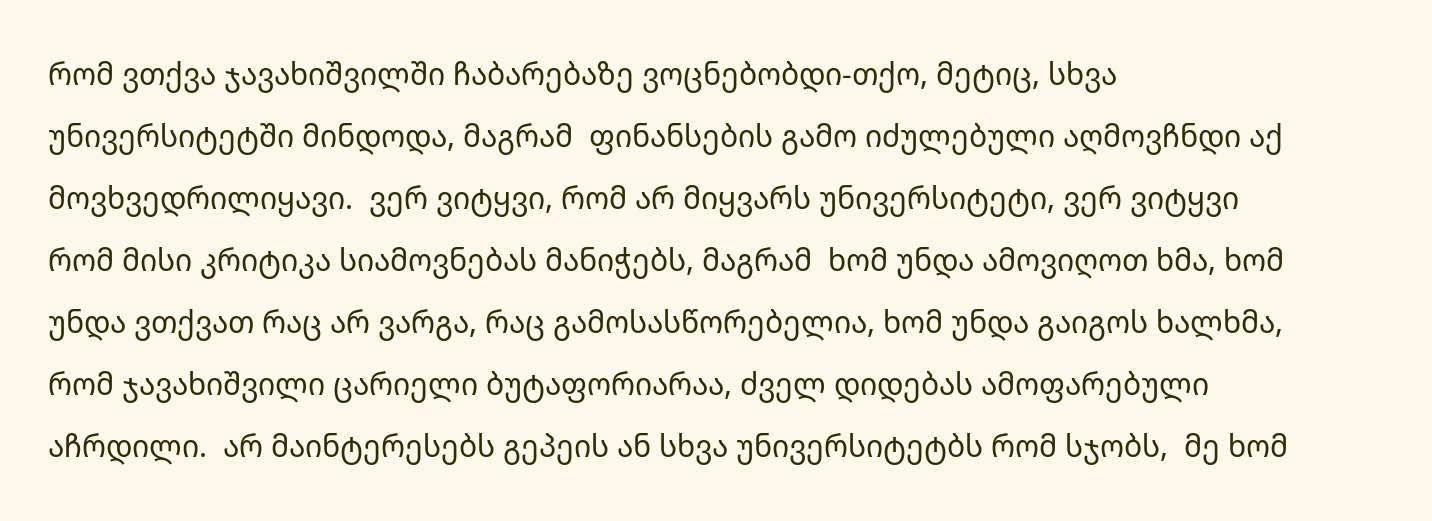რომ ვთქვა ჯავახიშვილში ჩაბარებაზე ვოცნებობდი-თქო, მეტიც, სხვა უნივერსიტეტში მინდოდა, მაგრამ  ფინანსების გამო იძულებული აღმოვჩნდი აქ მოვხვედრილიყავი.  ვერ ვიტყვი, რომ არ მიყვარს უნივერსიტეტი, ვერ ვიტყვი რომ მისი კრიტიკა სიამოვნებას მანიჭებს, მაგრამ  ხომ უნდა ამოვიღოთ ხმა, ხომ უნდა ვთქვათ რაც არ ვარგა, რაც გამოსასწორებელია, ხომ უნდა გაიგოს ხალხმა, რომ ჯავახიშვილი ცარიელი ბუტაფორიარაა, ძველ დიდებას ამოფარებული აჩრდილი.  არ მაინტერესებს გეპეის ან სხვა უნივერსიტეტბს რომ სჯობს,  მე ხომ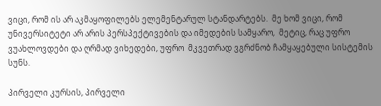ვიცი, რომ ის არ აკმაყოფილებს ელემენტარულ სტანდარტებს.  მე ხომ ვიცი, რომ უნივერსიტეტი არ არის პერსპექტივების და იმედების სამყარო,  მეტიც, რაც უფრო ვუახლოვდები და ღრმად ვიხედები, უფრო  მკვეთრად ვგრძნობ ჩამყაყებული სისტემის სუნს.

პირველი კურსის, პირველი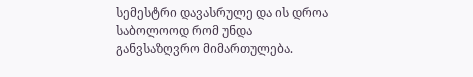სემესტრი დავასრულე და ის დროა საბოლოოდ რომ უნდა განვსაზღვრო მიმართულება.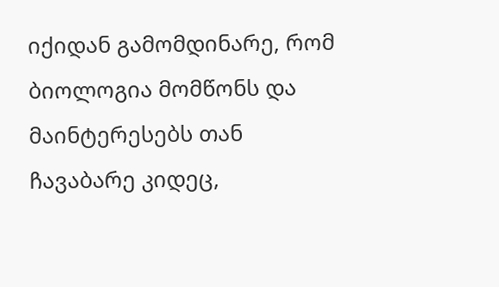იქიდან გამომდინარე, რომ  ბიოლოგია მომწონს და მაინტერესებს თან ჩავაბარე კიდეც,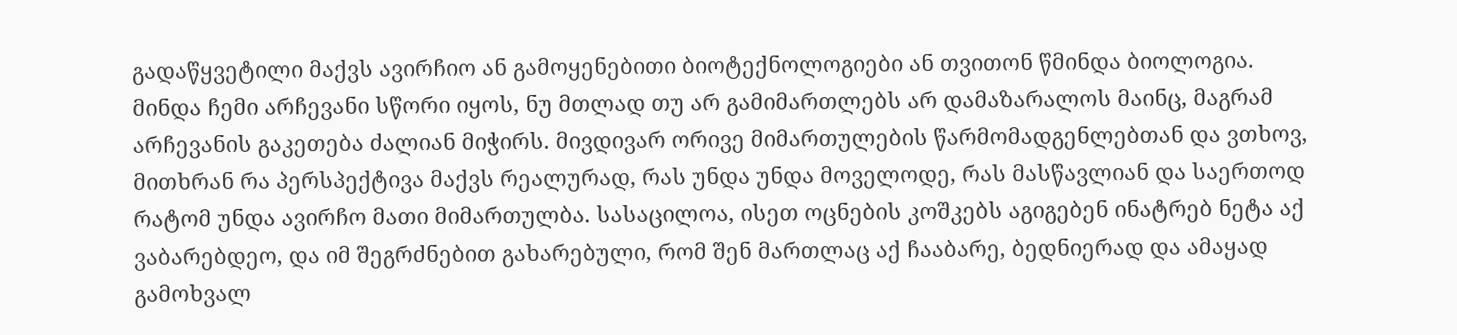გადაწყვეტილი მაქვს ავირჩიო ან გამოყენებითი ბიოტექნოლოგიები ან თვითონ წმინდა ბიოლოგია.  მინდა ჩემი არჩევანი სწორი იყოს, ნუ მთლად თუ არ გამიმართლებს არ დამაზარალოს მაინც, მაგრამ არჩევანის გაკეთება ძალიან მიჭირს. მივდივარ ორივე მიმართულების წარმომადგენლებთან და ვთხოვ,  მითხრან რა პერსპექტივა მაქვს რეალურად, რას უნდა უნდა მოველოდე, რას მასწავლიან და საერთოდ რატომ უნდა ავირჩო მათი მიმართულბა. სასაცილოა, ისეთ ოცნების კოშკებს აგიგებენ ინატრებ ნეტა აქ ვაბარებდეო, და იმ შეგრძნებით გახარებული, რომ შენ მართლაც აქ ჩააბარე, ბედნიერად და ამაყად გამოხვალ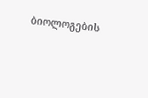ბიოლოგების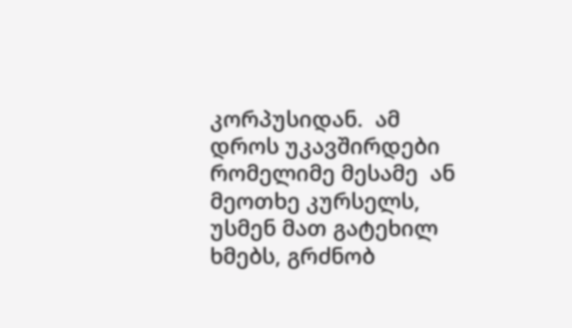კორპუსიდან.  ამ დროს უკავშირდები რომელიმე მესამე  ან მეოთხე კურსელს, უსმენ მათ გატეხილ ხმებს, გრძნობ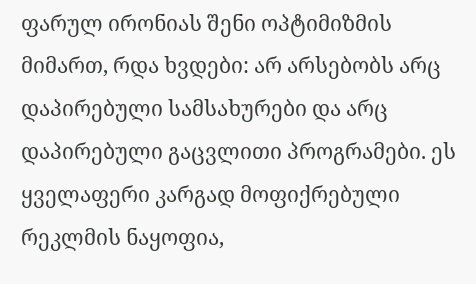ფარულ ირონიას შენი ოპტიმიზმის მიმართ, რდა ხვდები: არ არსებობს არც დაპირებული სამსახურები და არც დაპირებული გაცვლითი პროგრამები. ეს ყველაფერი კარგად მოფიქრებული რეკლმის ნაყოფია,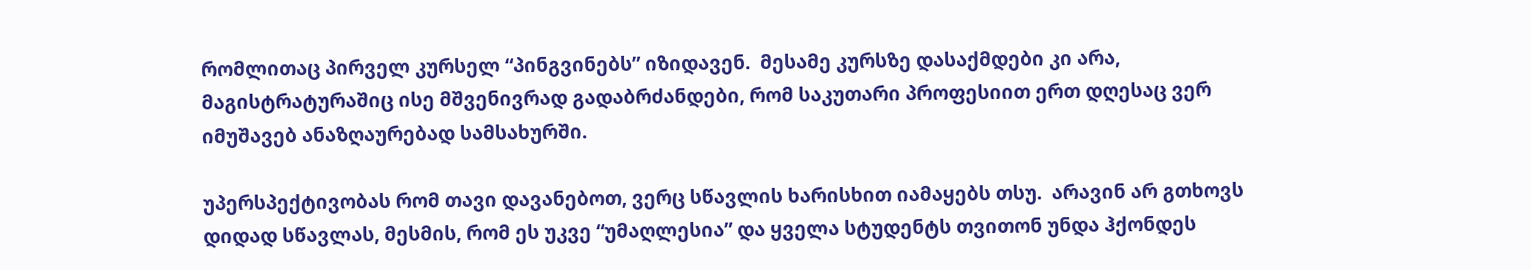რომლითაც პირველ კურსელ “პინგვინებს” იზიდავენ.  მესამე კურსზე დასაქმდები კი არა, მაგისტრატურაშიც ისე მშვენივრად გადაბრძანდები, რომ საკუთარი პროფესიით ერთ დღესაც ვერ იმუშავებ ანაზღაურებად სამსახურში.

უპერსპექტივობას რომ თავი დავანებოთ, ვერც სწავლის ხარისხით იამაყებს თსუ.  არავინ არ გთხოვს დიდად სწავლას, მესმის, რომ ეს უკვე “უმაღლესია” და ყველა სტუდენტს თვითონ უნდა ჰქონდეს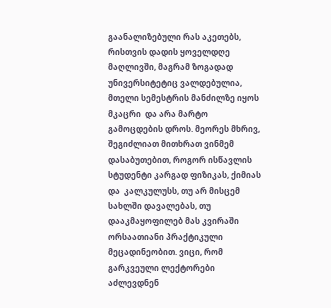გაანალიზებული რას აკეთებს, რისთვის დადის ყოველდღე მაღლივში, მაგრამ ზოგადად უნივერსიტეტიც ვალდებულია, მთელი სემესტრის მანძილზე იყოს მკაცრი  და არა მარტო გამოცდების დროს. მეორეს მხრივ,  შეგიძლიათ მითხრათ ვინმემ დასაბუთებით, როგორ ისწავლის სტუდენტი კარგად ფიზიკას, ქიმიას და  კალკულუსს, თუ არ მისცემ სახლში დავალებას, თუ დააკმაყოფილებ მას კვირაში ორსაათიანი პრაქტიკული მეცადინეობით. ვიცი, რომ გარკვეული ლექტორები აძლევდნენ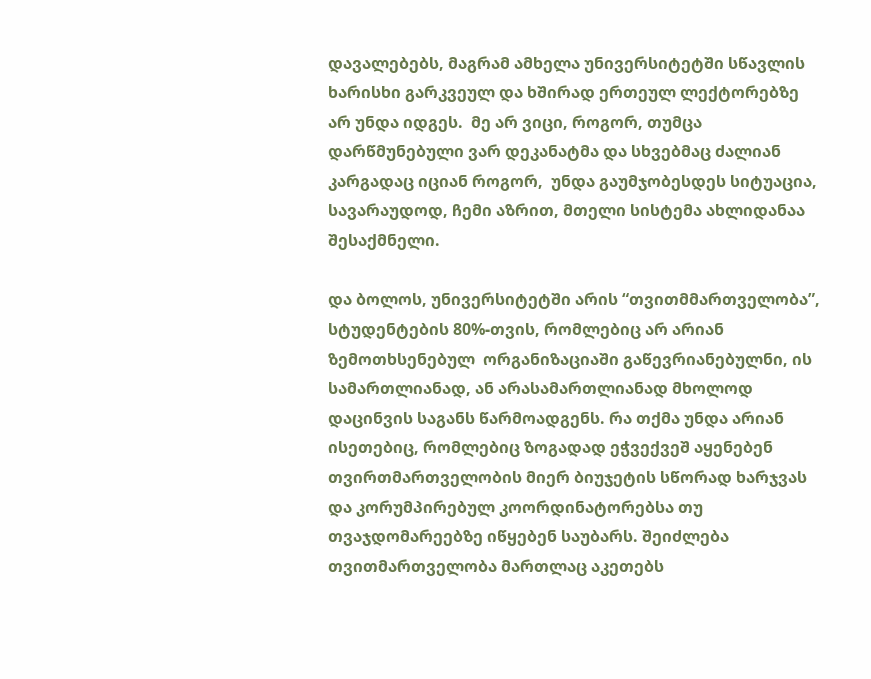დავალებებს, მაგრამ ამხელა უნივერსიტეტში სწავლის ხარისხი გარკვეულ და ხშირად ერთეულ ლექტორებზე არ უნდა იდგეს.  მე არ ვიცი, როგორ, თუმცა დარწმუნებული ვარ დეკანატმა და სხვებმაც ძალიან კარგადაც იციან როგორ,  უნდა გაუმჯობესდეს სიტუაცია, სავარაუდოდ, ჩემი აზრით, მთელი სისტემა ახლიდანაა შესაქმნელი.

და ბოლოს, უნივერსიტეტში არის “თვითმმართველობა”,  სტუდენტების 80%-თვის, რომლებიც არ არიან ზემოთხსენებულ  ორგანიზაციაში გაწევრიანებულნი, ის სამართლიანად, ან არასამართლიანად მხოლოდ დაცინვის საგანს წარმოადგენს. რა თქმა უნდა არიან ისეთებიც, რომლებიც ზოგადად ეჭვექვეშ აყენებენ  თვირთმართველობის მიერ ბიუჯეტის სწორად ხარჯვას და კორუმპირებულ კოორდინატორებსა თუ თვაჯდომარეებზე იწყებენ საუბარს. შეიძლება თვითმართველობა მართლაც აკეთებს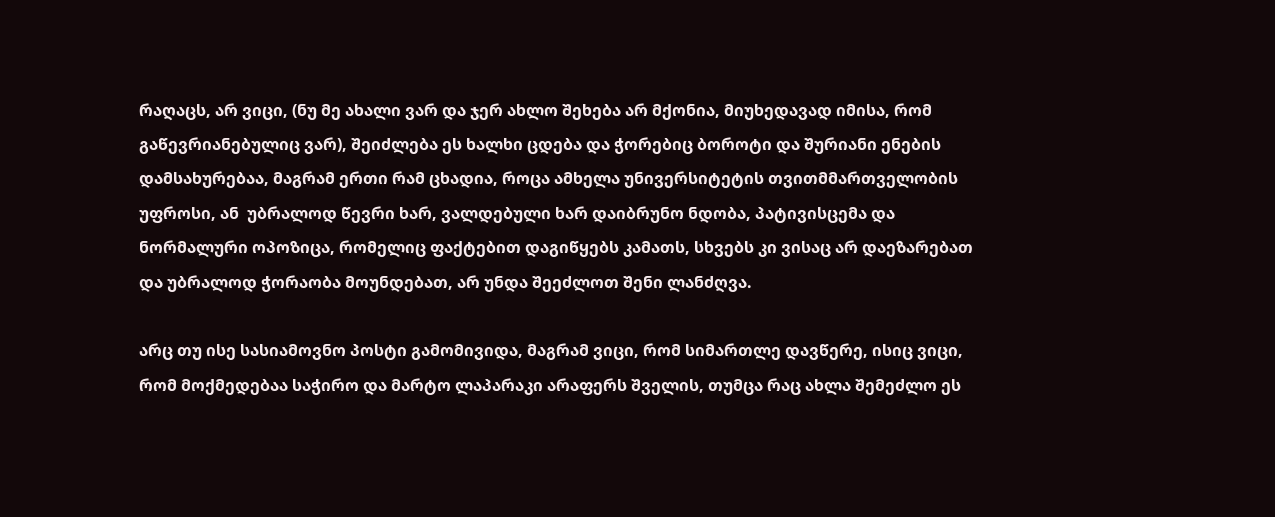რაღაცს, არ ვიცი, (ნუ მე ახალი ვარ და ჯერ ახლო შეხება არ მქონია, მიუხედავად იმისა, რომ გაწევრიანებულიც ვარ), შეიძლება ეს ხალხი ცდება და ჭორებიც ბოროტი და შურიანი ენების დამსახურებაა, მაგრამ ერთი რამ ცხადია, როცა ამხელა უნივერსიტეტის თვითმმართველობის უფროსი, ან  უბრალოდ წევრი ხარ, ვალდებული ხარ დაიბრუნო ნდობა, პატივისცემა და ნორმალური ოპოზიცა, რომელიც ფაქტებით დაგიწყებს კამათს, სხვებს კი ვისაც არ დაეზარებათ და უბრალოდ ჭორაობა მოუნდებათ, არ უნდა შეეძლოთ შენი ლანძღვა.

არც თუ ისე სასიამოვნო პოსტი გამომივიდა, მაგრამ ვიცი, რომ სიმართლე დავწერე, ისიც ვიცი, რომ მოქმედებაა საჭირო და მარტო ლაპარაკი არაფერს შველის, თუმცა რაც ახლა შემეძლო ეს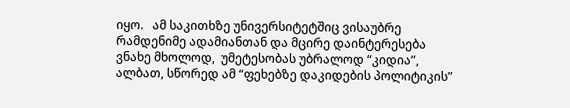იყო.   ამ საკითხზე უნივერსიტეტშიც ვისაუბრე რამდენიმე ადამიანთან და მცირე დაინტერესება ვნახე მხოლოდ,  უმეტესობას უბრალოდ “კიდია”, ალბათ, სწორედ ამ “ფეხებზე დაკიდების პოლიტიკის”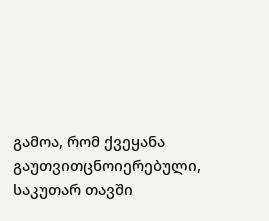გამოა, რომ ქვეყანა გაუთვითცნოიერებული, საკუთარ თავში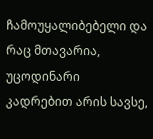ჩამოუყალიბებელი და რაც მთავარია, უცოდინარი კადრებით არის სავსე,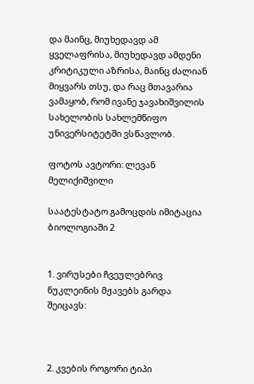და მაინც, მიუხედავდ ამ ყველაფრისა, მიუხედავდ ამდენი კრიტიკული აზრისა, მაინც ძალიან მიყვარს თსუ, და რაც მთავარია ვამაყობ, რომ ივანე ჯავახიშვილის სახელობის სახლემწიფო უნივერსიტეტში ვსწავლობ.

ფოტოს ავტორი: ლევან მელიქიშვილი

საატესტატო გამოცდის იმიტაცია ბიოლოგიაში 2


1. ვირუსები ჩვეულებრივ ნუკლეინის მჟავებს გარდა შეიცავს:



2. კვების როგორი ტიპი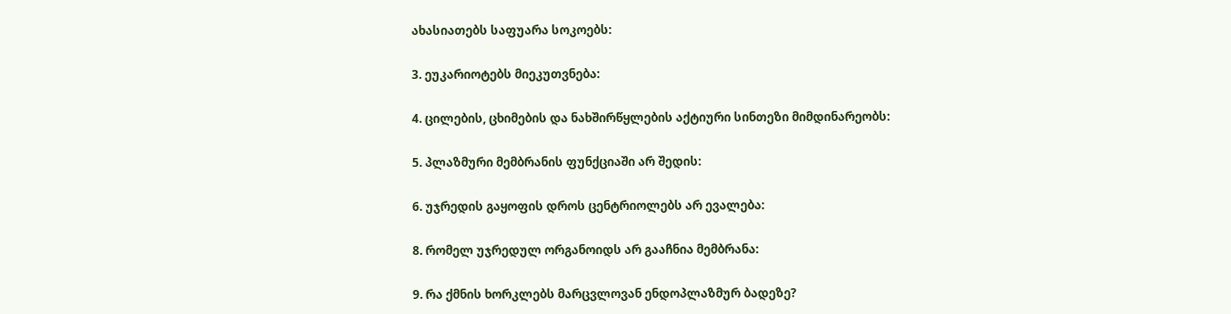ახასიათებს საფუარა სოკოებს:

3. ეუკარიოტებს მიეკუთვნება:

4. ცილების, ცხიმების და ნახშირწყლების აქტიური სინთეზი მიმდინარეობს:

5. პლაზმური მემბრანის ფუნქციაში არ შედის:

6. უჯრედის გაყოფის დროს ცენტრიოლებს არ ევალება:

8. რომელ უჯრედულ ორგანოიდს არ გააჩნია მემბრანა:

9. რა ქმნის ხორკლებს მარცვლოვან ენდოპლაზმურ ბადეზე?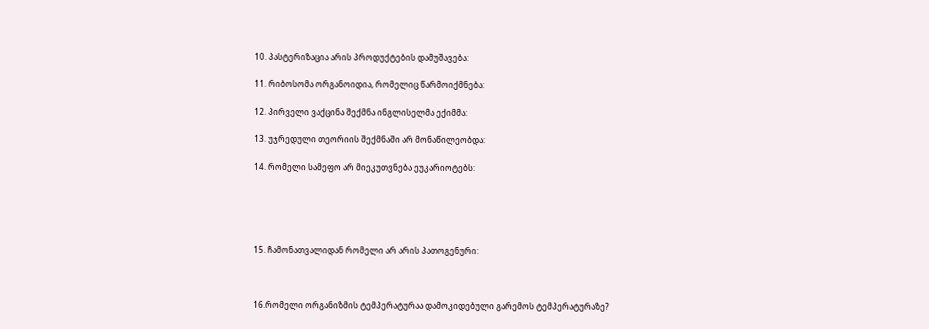10. პასტერიზაცია არის პროდუქტების დამუშავება:

11. რიბოსომა ორგანოიდია, რომელიც წარმოიქმნება:

12. პირველი ვაქცინა შექმნა ინგლისელმა ექიმმა:

13. უჯრედული თეორიის შექმნაში არ მონაწილეობდა:

14. რომელი სამეფო არ მიეკუთვნება ეუკარიოტებს:





15. ჩამონათვალიდან რომელი არ არის პათოგენური:



16.რომელი ორგანიზმის ტემპერატურაა დამოკიდებული გარემოს ტემპერატურაზე?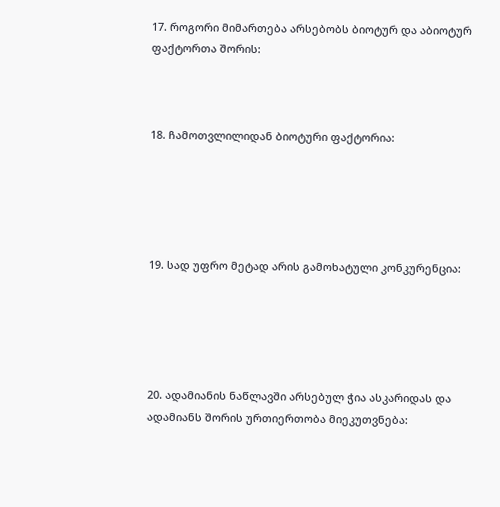17. როგორი მიმართება არსებობს ბიოტურ და აბიოტურ ფაქტორთა შორის:



18. ჩამოთვლილიდან ბიოტური ფაქტორია:





19. სად უფრო მეტად არის გამოხატული კონკურენცია:





20. ადამიანის ნაწლავში არსებულ ჭია ასკარიდას და ადამიანს შორის ურთიერთობა მიეკუთვნება: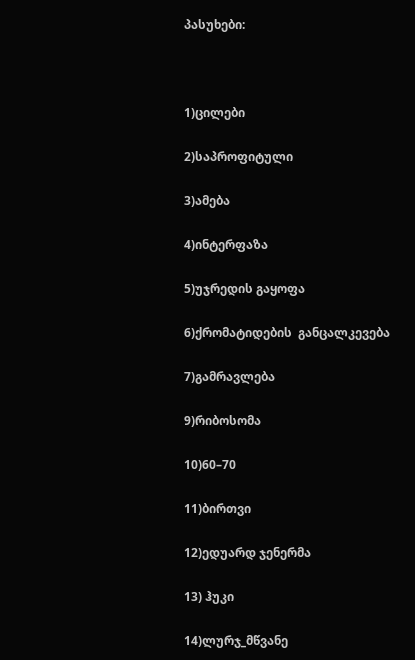პასუხები:



1)ცილები

2)საპროფიტული

3)ამება

4)ინტერფაზა

5)უჯრედის გაყოფა

6)ქრომატიდების  განცალკევება

7)გამრავლება

9)რიბოსომა

10)60–70

11)ბირთვი

12)ედუარდ ჯენერმა

13) ჰუკი

14)ლურჯ_მწვანე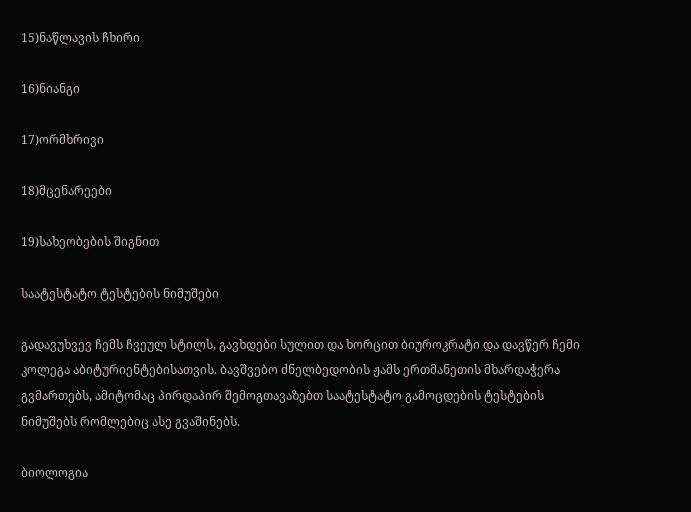15)ნაწლავის ჩხირი

16)ნიანგი

17)ორმხრივი

18)მცენარეები

19)სახეობების შიგნით

საატესტატო ტესტების ნიმუშები

გადავუხვევ ჩემს ჩვეულ სტილს, გავხდები სულით და ხორცით ბიუროკრატი და დავწერ ჩემი კოლეგა აბიტურიენტებისათვის. ბავშვებო ძნელბედობის ჟამს ერთმანეთის მხარდაჭერა გვმართებს, ამიტომაც პირდაპირ შემოგთავაზებთ საატესტატო გამოცდების ტესტების ნიმუშებს რომლებიც ასე გვაშინებს.

ბიოლოგია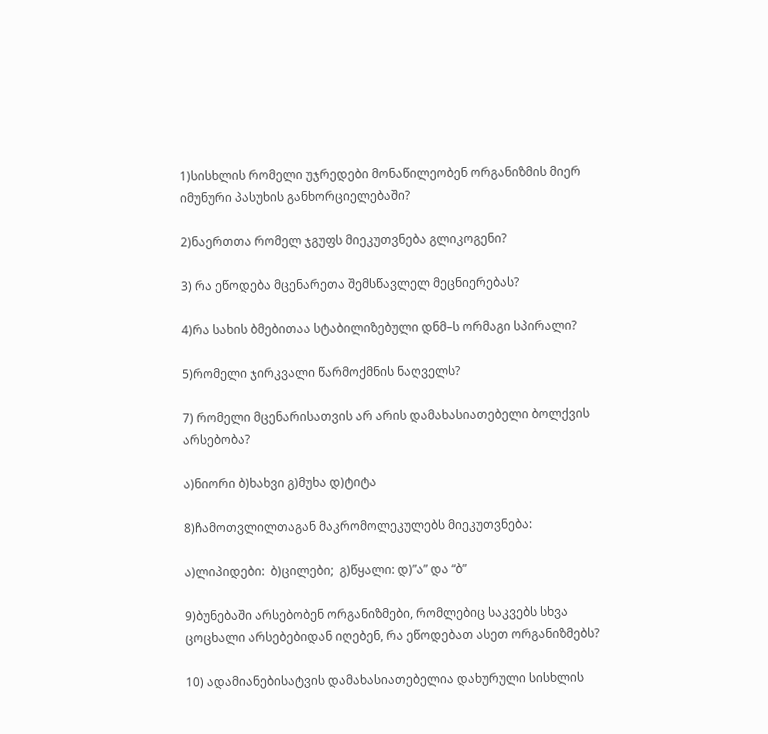1)სისხლის რომელი უჯრედები მონაწილეობენ ორგანიზმის მიერ იმუნური პასუხის განხორციელებაში?

2)ნაერთთა რომელ ჯგუფს მიეკუთვნება გლიკოგენი?

3) რა ეწოდება მცენარეთა შემსწავლელ მეცნიერებას?

4)რა სახის ბმებითაა სტაბილიზებული დნმ–ს ორმაგი სპირალი?

5)რომელი ჯირკვალი წარმოქმნის ნაღველს?

7) რომელი მცენარისათვის არ არის დამახასიათებელი ბოლქვის არსებობა?

ა)ნიორი ბ)ხახვი გ)მუხა დ)ტიტა

8)ჩამოთვლილთაგან მაკრომოლეკულებს მიეკუთვნება:

ა)ლიპიდები:  ბ)ცილები;  გ)წყალი: დ)”ა” და “ბ”

9)ბუნებაში არსებობენ ორგანიზმები, რომლებიც საკვებს სხვა ცოცხალი არსებებიდან იღებენ, რა ეწოდებათ ასეთ ორგანიზმებს?

10) ადამიანებისატვის დამახასიათებელია დახურული სისხლის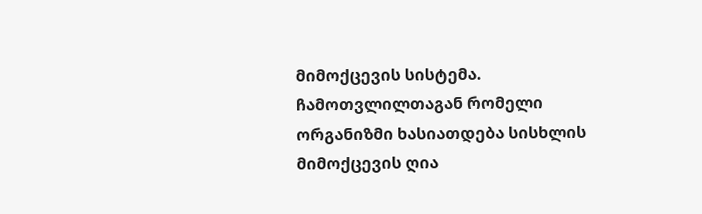მიმოქცევის სისტემა. ჩამოთვლილთაგან რომელი ორგანიზმი ხასიათდება სისხლის მიმოქცევის ღია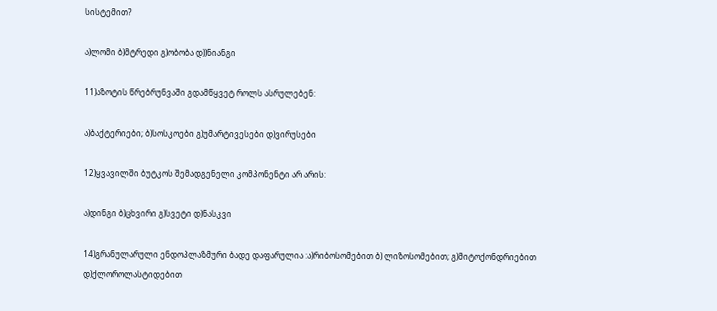სისტემით?

ა)ლომი ბ)მტრედი გ)ობობა დ))ნიანგი

11)აზოტის წრებრუნვაში გდამწყვეტ როლს ასრულებენ:

ა)ბაქტერიები; ბ)სოსკოები გ)უმარტივესები დ)ვირუსები

12)ყვავილში ბუტკოს შემადგენელი კომპონენტი არ არის:

ა)დინგი ბ)ცხვირი გ)სვეტი დ)ნასკვი

14)გრანულარული ენდოპლაზმური ბადე დაფარულია :ა)რიბოსომებით ბ) ლიზოსომებით; გ)მიტოქონდრიებით დ)ქლოროლასტიდებით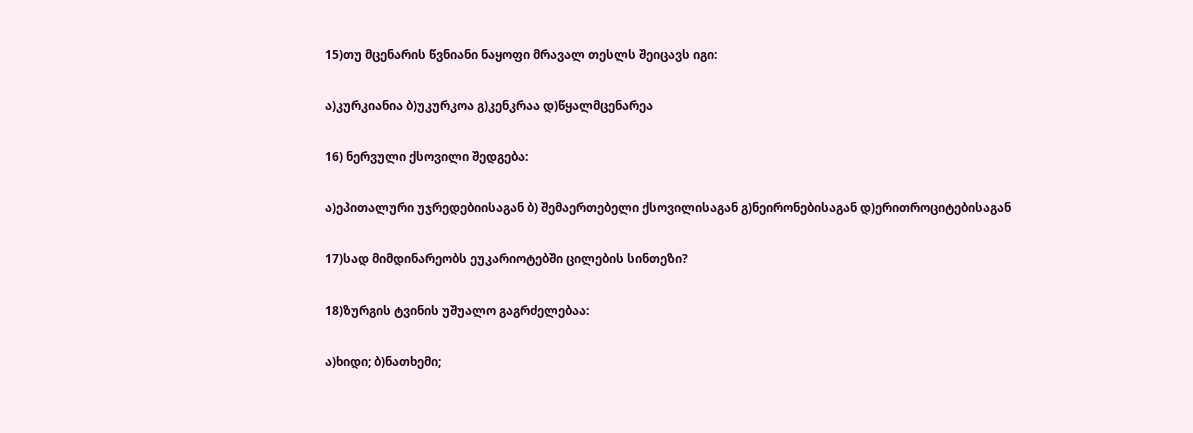15)თუ მცენარის წვნიანი ნაყოფი მრავალ თესლს შეიცავს იგი:

ა)კურკიანია ბ)უკურკოა გ)კენკრაა დ)წყალმცენარეა

16) ნერვული ქსოვილი შედგება:

ა)ეპითალური უჯრედებიისაგან ბ) შემაერთებელი ქსოვილისაგან გ)ნეირონებისაგან დ)ერითროციტებისაგან

17)სად მიმდინარეობს ეუკარიოტებში ცილების სინთეზი?

18)ზურგის ტვინის უშუალო გაგრძელებაა:

ა)ხიდი; ბ)ნათხემი;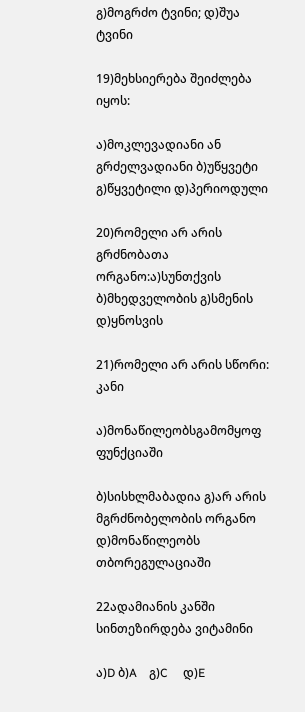გ)მოგრძო ტვინი; დ)შუა ტვინი

19)მეხსიერება შეიძლება იყოს:

ა)მოკლევადიანი ან გრძელვადიანი ბ)უწყვეტი გ)წყვეტილი დ)პერიოდული

20)რომელი არ არის გრძნობათა ორგანო:ა)სუნთქვის ბ)მხედველობის გ)სმენის დ)ყნოსვის

21)რომელი არ არის სწორი: კანი

ა)მონაწილეობსგამომყოფ ფუნქციაში

ბ)სისხლმაბადია გ)არ არის მგრძნობელობის ორგანო დ)მონაწილეობს თბორეგულაციაში

22ადამიანის კანში სინთეზირდება ვიტამინი

ა)D ბ)A    გ)C     დ)E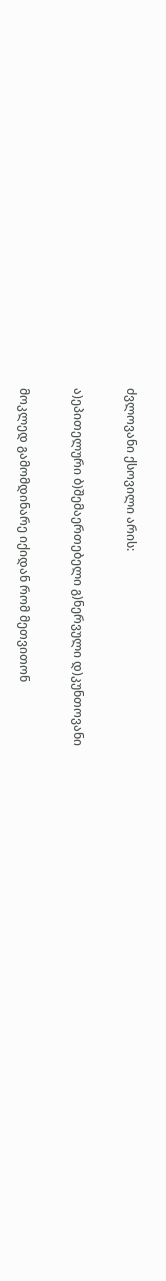ძვლოვანი ქსოვილი არის:

ა)ეპითელური ბ)შემაერთებელი გ)ნერვული დ)კუნთოვანი

მოკლედ გამომდინარე იქიდან რომ მეთვითონ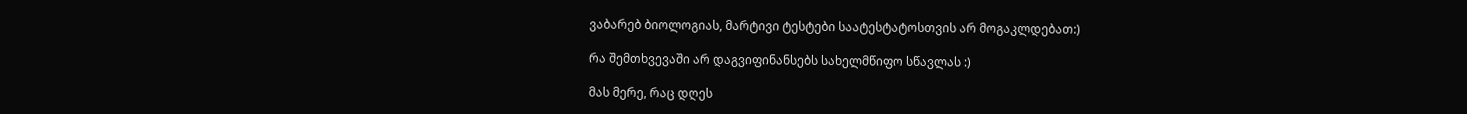ვაბარებ ბიოლოგიას, მარტივი ტესტები საატესტატოსთვის არ მოგაკლდებათ:)

რა შემთხვევაში არ დაგვიფინანსებს სახელმწიფო სწავლას :)

მას მერე, რაც დღეს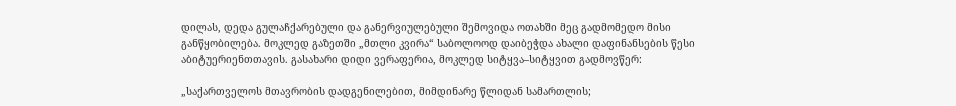დილას, დედა გულაჩქარებული და განერვიულებული შემოვიდა ოთახში მეც გადმომედო მისი განწყობილება. მოკლედ გაზეთში „მთლი კვირა“ საბოლოოდ დაიბეჭდა ახალი დაფინანსების წესი  აბიტუერიენთთავის. გასახარი დიდი ვერაფერია, მოკლედ სიტყვა–სიტყვით გადმოვწერ:

„საქართველოს მთავრობის დადგენილებით, მიმდინარე წლიდან სამართლის;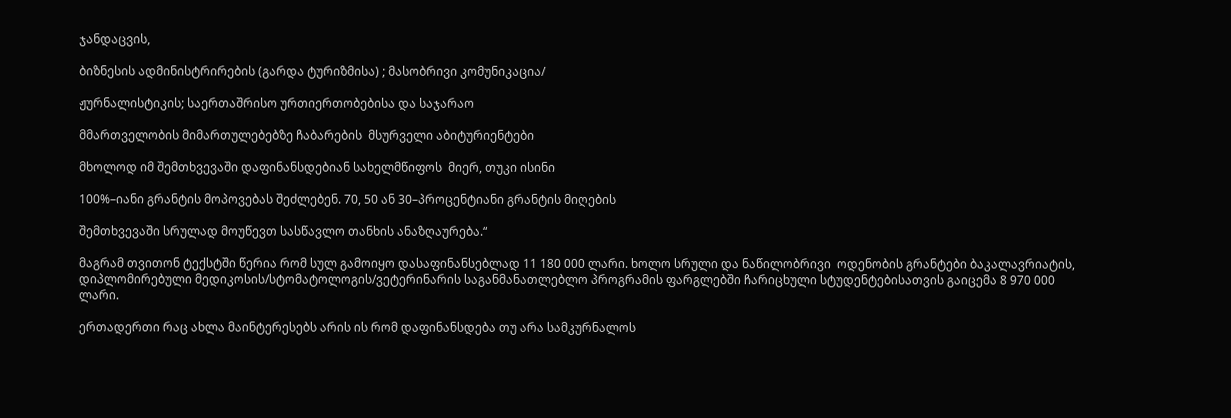ჯანდაცვის,

ბიზნესის ადმინისტრირების (გარდა ტურიზმისა) ; მასობრივი კომუნიკაცია/

ჟურნალისტიკის; საერთაშრისო ურთიერთობებისა და საჯარაო

მმართველობის მიმართულებებზე ჩაბარების  მსურველი აბიტურიენტები

მხოლოდ იმ შემთხვევაში დაფინანსდებიან სახელმწიფოს  მიერ, თუკი ისინი

100%–იანი გრანტის მოპოვებას შეძლებენ. 70, 50 ან 30–პროცენტიანი გრანტის მიღების

შემთხვევაში სრულად მოუწევთ სასწავლო თანხის ანაზღაურება.“

მაგრამ თვითონ ტექსტში წერია რომ სულ გამოიყო დასაფინანსებლად 11 180 000 ლარი. ხოლო სრული და ნაწილობრივი  ოდენობის გრანტები ბაკალავრიატის, დიპლომირებული მედიკოსის/სტომატოლოგის/ვეტერინარის საგანმანათლებლო პროგრამის ფარგლებში ჩარიცხული სტუდენტებისათვის გაიცემა 8 970 000 ლარი.

ერთადერთი რაც ახლა მაინტერესებს არის ის რომ დაფინანსდება თუ არა სამკურნალოს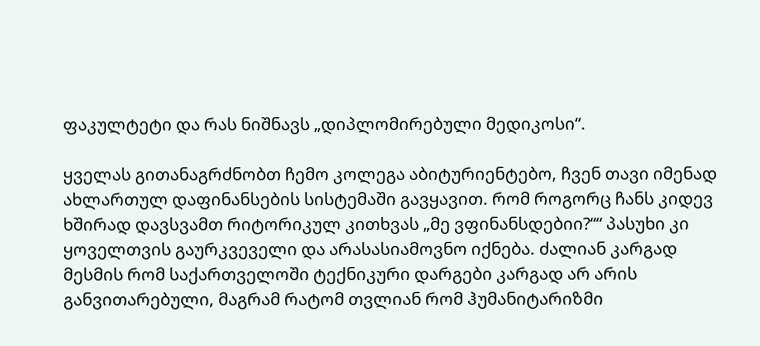ფაკულტეტი და რას ნიშნავს „დიპლომირებული მედიკოსი“.

ყველას გითანაგრძნობთ ჩემო კოლეგა აბიტურიენტებო, ჩვენ თავი იმენად ახლართულ დაფინანსების სისტემაში გავყავით. რომ როგორც ჩანს კიდევ ხშირად დავსვამთ რიტორიკულ კითხვას „მე ვფინანსდებიი?““ პასუხი კი ყოველთვის გაურკვეველი და არასასიამოვნო იქნება. ძალიან კარგად მესმის რომ საქართველოში ტექნიკური დარგები კარგად არ არის განვითარებული, მაგრამ რატომ თვლიან რომ ჰუმანიტარიზმი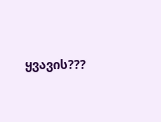ყვავის???